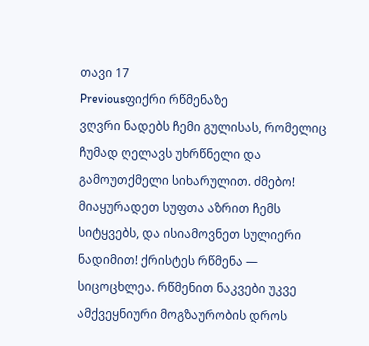თავი 17
Previousფიქრი რწმენაზე
ვღვრი ნადებს ჩემი გულისას, რომელიც ჩუმად ღელავს უხრწნელი და გამოუთქმელი სიხარულით. ძმებო! მიაყურადეთ სუფთა აზრით ჩემს სიტყვებს, და ისიამოვნეთ სულიერი ნადიმით! ქრისტეს რწმენა — სიცოცხლეა. რწმენით ნაკვები უკვე ამქვეყნიური მოგზაურობის დროს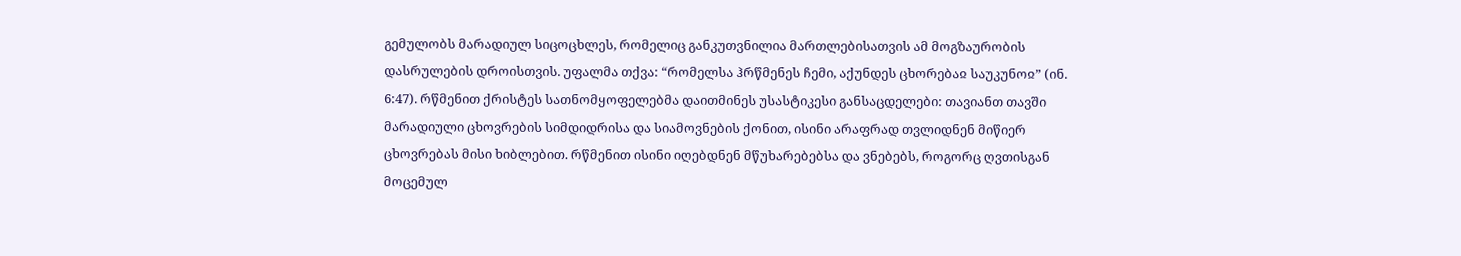გემულობს მარადიულ სიცოცხლეს, რომელიც განკუთვნილია მართლებისათვის ამ მოგზაურობის დასრულების დროისთვის. უფალმა თქვა: “რომელსა ჰრწმენეს ჩემი, აქუნდეს ცხორებაჲ საუკუნოჲ” (ინ. 6:47). რწმენით ქრისტეს სათნომყოფელებმა დაითმინეს უსასტიკესი განსაცდელები: თავიანთ თავში მარადიული ცხოვრების სიმდიდრისა და სიამოვნების ქონით, ისინი არაფრად თვლიდნენ მიწიერ ცხოვრებას მისი ხიბლებით. რწმენით ისინი იღებდნენ მწუხარებებსა და ვნებებს, როგორც ღვთისგან მოცემულ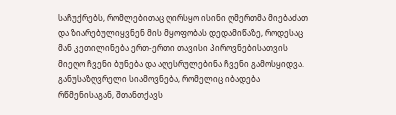საჩუქრებს, რომლებითაც ღირსყო ისინი ღმერთმა მიებაძათ და ზიარებულიყვნენ მის მყოფობას დედამიწაზე, როდესაც მან კეთილინება ერთ-ერთი თავისი პიროვნებისათვის მიეღო ჩვენი ბუნება და აღესრულებინა ჩვენი გამოსყიდვა. განუსაზღვრელი სიამოვნება, რომელიც იბადება რწმენისაგან, შთანთქავს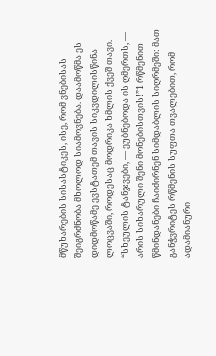მწუხარების სისასტიკეს, ისე, რომ ვნებისას შეიგრძნობა მხოლოდ სიამოვნება. დაამოწმა ეს დიდმოწამე ევსტათემ თავის სიკვდილისწინა ლოცვაში, როდესაც მოდრიკა ხმლის ქვეშ თავი. “სხეულის ტანჯვები, — ეუბნებოდა ის ღმერთს, — არის სიხარული შენი მონებისთვის!”1 რწმენით წმინდანები ჩაიძირნენ სიმდაბლის სიღრმეში: მათ განჭვრიტეს რწმენის სუფთა თვალებით, რომ ადამიანური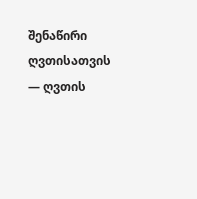შენაწირი ღვთისათვის — ღვთის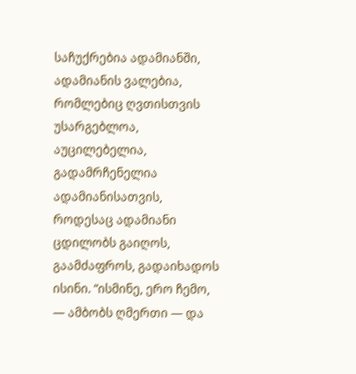საჩუქრებია ადამიანში, ადამიანის ვალებია, რომლებიც ღვთისთვის უსარგებლოა, აუცილებელია, გადამრჩენელია ადამიანისათვის, როდესაც ადამიანი ცდილობს გაიღოს, გაამძაფროს, გადაიხადოს ისინი. “ისმინე, ერო ჩემო, — ამბობს ღმერთი — და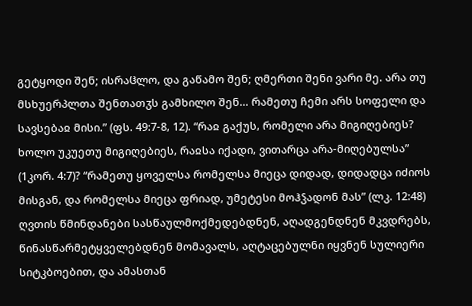გეტყოდი შენ; ისრაჱლო, და გაწამო შენ; ღმერთი შენი ვარი მე. არა თუ მსხუერპლთა შენთათჳს გამხილო შენ… რამეთუ ჩემი არს სოფელი და სავსებაჲ მისი.” (ფს. 49:7-8, 12). “რაჲ გაქუს, რომელი არა მიგიღებიეს? ხოლო უკუეთუ მიგიღებიეს, რაჲსა იქადი, ვითარცა არა-მიღებულსა” (1კორ. 4:7)? “რამეთუ ყოველსა რომელსა მიეცა დიდად, დიდადცა იძიოს მისგან, და რომელსა მიეცა ფრიად, უმეტესი მოჰჴადონ მას” (ლკ. 12:48) ღვთის წმინდანები სასწაულმოქმედებდნენ, აღადგენდნენ მკვდრებს, წინასწარმეტყველებდნენ მომავალს, აღტაცებულნი იყვნენ სულიერი სიტკბოებით, და ამასთან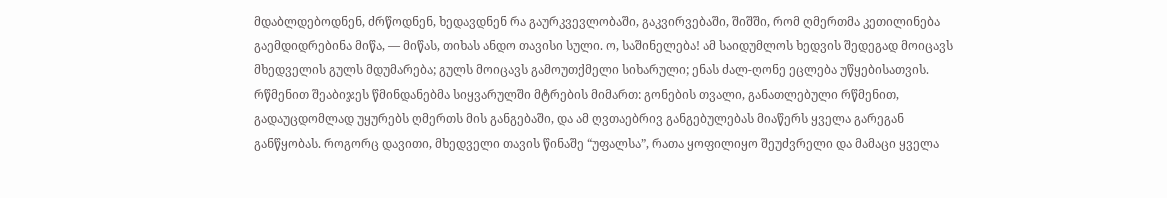მდაბლდებოდნენ, ძრწოდნენ, ხედავდნენ რა გაურკვევლობაში, გაკვირვებაში, შიშში, რომ ღმერთმა კეთილინება გაემდიდრებინა მიწა, — მიწას, თიხას ანდო თავისი სული. ო, საშინელება! ამ საიდუმლოს ხედვის შედეგად მოიცავს მხედველის გულს მდუმარება; გულს მოიცავს გამოუთქმელი სიხარული; ენას ძალ-ღონე ეცლება უწყებისათვის. რწმენით შეაბიჯეს წმინდანებმა სიყვარულში მტრების მიმართ: გონების თვალი, განათლებული რწმენით, გადაუცდომლად უყურებს ღმერთს მის განგებაში, და ამ ღვთაებრივ განგებულებას მიაწერს ყველა გარეგან განწყობას. როგორც დავითი, მხედველი თავის წინაშე “უფალსა”, რათა ყოფილიყო შეუძვრელი და მამაცი ყველა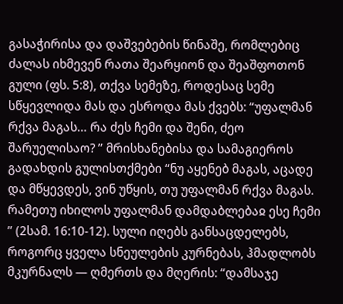გასაჭირისა და დაშვებების წინაშე, რომლებიც ძალას იხმევენ რათა შეარყიონ და შეაშფოთონ გული (ფს. 5:8), თქვა სემეზე, როდესაც სემე სწყევლიდა მას და ესროდა მას ქვებს: “უფალმან რქვა მაგას… რა ძეს ჩემი და შენი, ძეო შარუელისაო? ” მრისხანებისა და სამაგიეროს გადახდის გულისთქმები “ნუ აყენებ მაგას, აცადე და მწყევდეს, ვინ უწყის, თუ უფალმან რქვა მაგას. რამეთუ იხილოს უფალმან დამდაბლებაჲ ესე ჩემი ” (2სამ. 16:10-12). სული იღებს განსაცდელებს, როგორც ყველა სნეულების კურნებას, ჰმადლობს მკურნალს — ღმერთს და მღერის: “დამსაჯე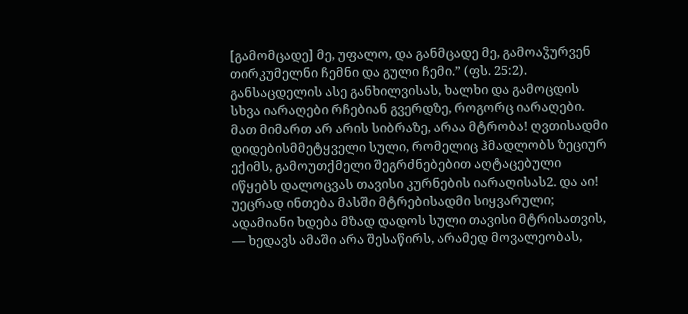[გამომცადე] მე, უფალო, და განმცადე მე, გამოაჴურვენ თირკუმელნი ჩემნი და გული ჩემი.” (ფს. 25:2). განსაცდელის ასე განხილვისას, ხალხი და გამოცდის სხვა იარაღები რჩებიან გვერდზე, როგორც იარაღები. მათ მიმართ არ არის სიბრაზე, არაა მტრობა! ღვთისადმი დიდებისმმეტყველი სული, რომელიც ჰმადლობს ზეციურ ექიმს, გამოუთქმელი შეგრძნებებით აღტაცებული იწყებს დალოცვას თავისი კურნების იარაღისას2. და აი! უეცრად ინთება მასში მტრებისადმი სიყვარული; ადამიანი ხდება მზად დადოს სული თავისი მტრისათვის, — ხედავს ამაში არა შესაწირს, არამედ მოვალეობას,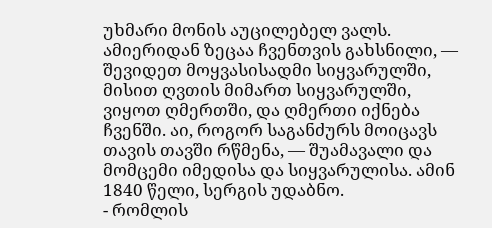უხმარი მონის აუცილებელ ვალს. ამიერიდან ზეცაა ჩვენთვის გახსნილი, — შევიდეთ მოყვასისადმი სიყვარულში, მისით ღვთის მიმართ სიყვარულში, ვიყოთ ღმერთში, და ღმერთი იქნება ჩვენში. აი, როგორ საგანძურს მოიცავს თავის თავში რწმენა, — შუამავალი და მომცემი იმედისა და სიყვარულისა. ამინ
1840 წელი, სერგის უდაბნო.
- რომლის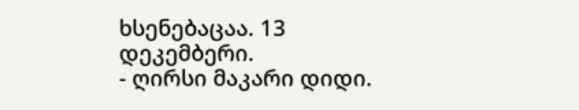ხსენებაცაა. 13 დეკემბერი.
- ღირსი მაკარი დიდი.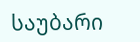საუბარი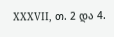XXXVII, თ. 2 და 4.